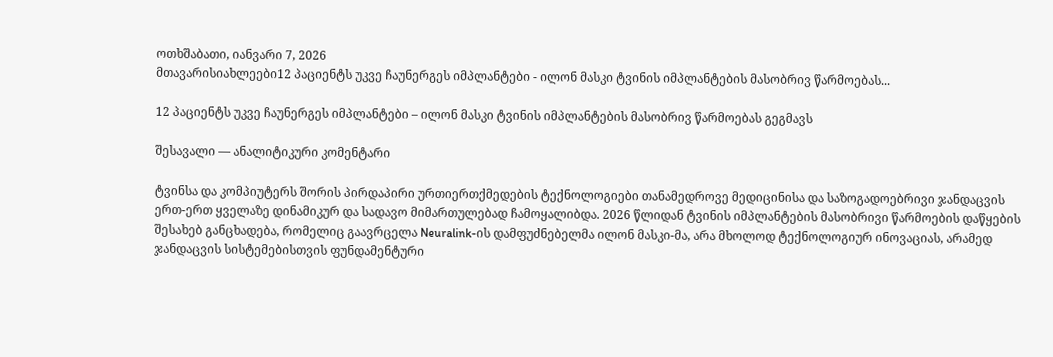ოთხშაბათი, იანვარი 7, 2026
მთავარისიახლეები12 პაციენტს უკვე ჩაუნერგეს იმპლანტები - ილონ მასკი ტვინის იმპლანტების მასობრივ წარმოებას...

12 პაციენტს უკვე ჩაუნერგეს იმპლანტები – ილონ მასკი ტვინის იმპლანტების მასობრივ წარმოებას გეგმავს

შესავალი — ანალიტიკური კომენტარი

ტვინსა და კომპიუტერს შორის პირდაპირი ურთიერთქმედების ტექნოლოგიები თანამედროვე მედიცინისა და საზოგადოებრივი ჯანდაცვის ერთ-ერთ ყველაზე დინამიკურ და სადავო მიმართულებად ჩამოყალიბდა. 2026 წლიდან ტვინის იმპლანტების მასობრივი წარმოების დაწყების შესახებ განცხადება, რომელიც გაავრცელა Neuralink-ის დამფუძნებელმა ილონ მასკი-მა, არა მხოლოდ ტექნოლოგიურ ინოვაციას, არამედ ჯანდაცვის სისტემებისთვის ფუნდამენტური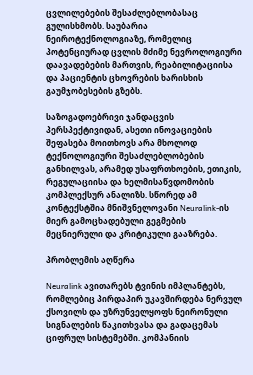ცვლილებების შესაძლებლობასაც გულისხმობს. საუბარია ნეიროტექნოლოგიაზე, რომელიც პოტენციურად ცვლის მძიმე ნევროლოგიური დაავადებების მართვის, რეაბილიტაციისა და პაციენტის ცხოვრების ხარისხის გაუმჯობესების გზებს.

საზოგადოებრივი ჯანდაცვის პერსპექტივიდან, ასეთი ინოვაციების შეფასება მოითხოვს არა მხოლოდ ტექნოლოგიური შესაძლებლობების განხილვას, არამედ უსაფრთხოების, ეთიკის, რეგულაციისა და ხელმისაწვდომობის კომპლექსურ ანალიზს. სწორედ ამ კონტექსტშია მნიშვნელოვანი Neuralink-ის მიერ გამოცხადებული გეგმების მეცნიერული და კრიტიკული გააზრება.

პრობლემის აღწერა

Neuralink ავითარებს ტვინის იმპლანტებს, რომლებიც პირდაპირ უკავშირდება ნერვულ ქსოვილს და უზრუნველყოფს ნეირონული სიგნალების წაკითხვასა და გადაცემას ციფრულ სისტემებში. კომპანიის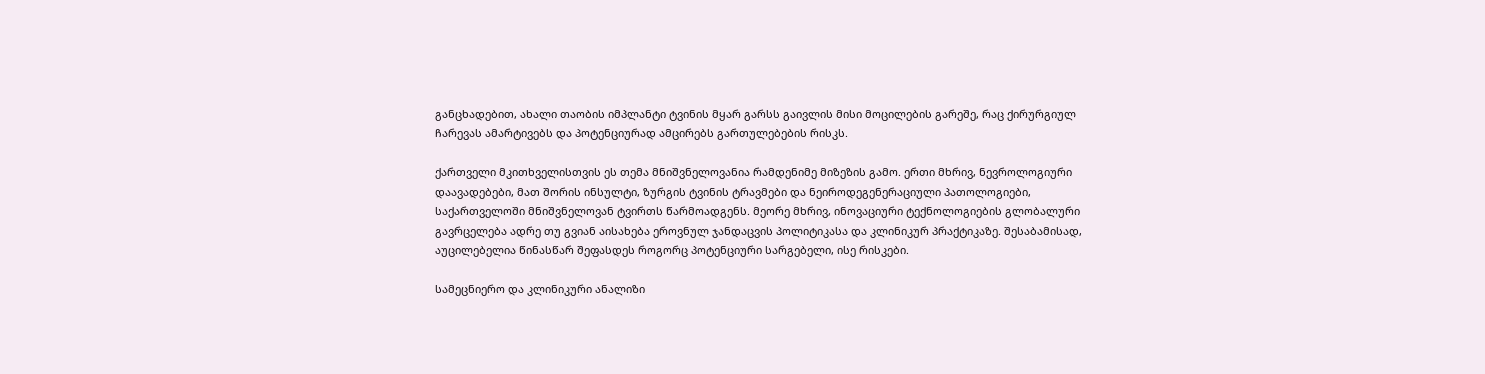განცხადებით, ახალი თაობის იმპლანტი ტვინის მყარ გარსს გაივლის მისი მოცილების გარეშე, რაც ქირურგიულ ჩარევას ამარტივებს და პოტენციურად ამცირებს გართულებების რისკს.

ქართველი მკითხველისთვის ეს თემა მნიშვნელოვანია რამდენიმე მიზეზის გამო. ერთი მხრივ, ნევროლოგიური დაავადებები, მათ შორის ინსულტი, ზურგის ტვინის ტრავმები და ნეიროდეგენერაციული პათოლოგიები, საქართველოში მნიშვნელოვან ტვირთს წარმოადგენს. მეორე მხრივ, ინოვაციური ტექნოლოგიების გლობალური გავრცელება ადრე თუ გვიან აისახება ეროვნულ ჯანდაცვის პოლიტიკასა და კლინიკურ პრაქტიკაზე. შესაბამისად, აუცილებელია წინასწარ შეფასდეს როგორც პოტენციური სარგებელი, ისე რისკები.

სამეცნიერო და კლინიკური ანალიზი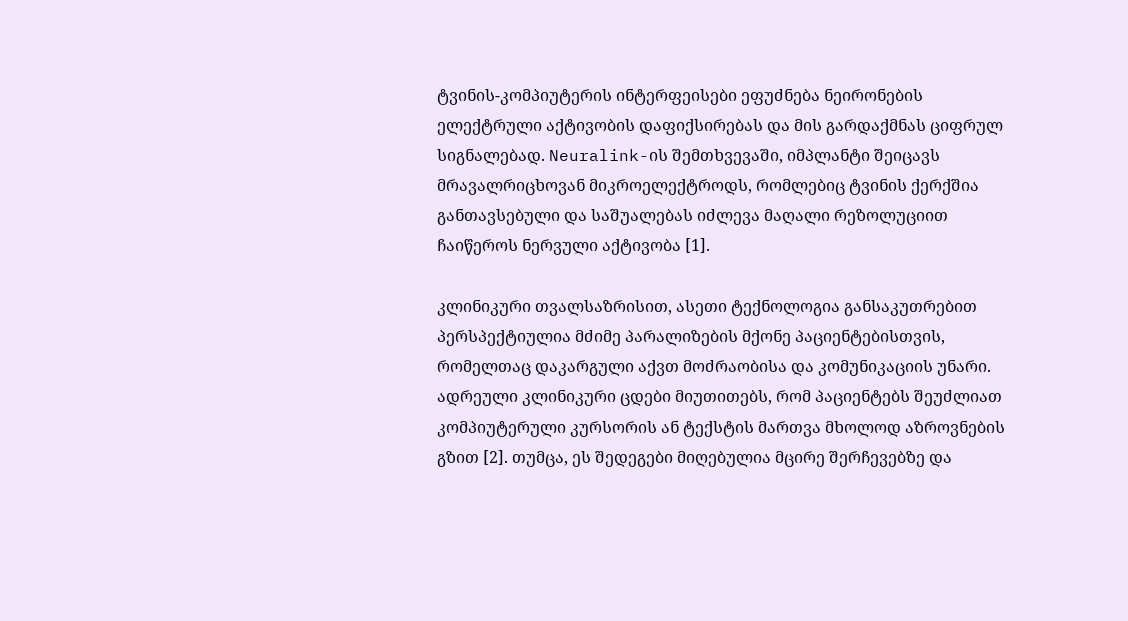ტვინის-კომპიუტერის ინტერფეისები ეფუძნება ნეირონების ელექტრული აქტივობის დაფიქსირებას და მის გარდაქმნას ციფრულ სიგნალებად. Neuralink-ის შემთხვევაში, იმპლანტი შეიცავს მრავალრიცხოვან მიკროელექტროდს, რომლებიც ტვინის ქერქშია განთავსებული და საშუალებას იძლევა მაღალი რეზოლუციით ჩაიწეროს ნერვული აქტივობა [1].

კლინიკური თვალსაზრისით, ასეთი ტექნოლოგია განსაკუთრებით პერსპექტიულია მძიმე პარალიზების მქონე პაციენტებისთვის, რომელთაც დაკარგული აქვთ მოძრაობისა და კომუნიკაციის უნარი. ადრეული კლინიკური ცდები მიუთითებს, რომ პაციენტებს შეუძლიათ კომპიუტერული კურსორის ან ტექსტის მართვა მხოლოდ აზროვნების გზით [2]. თუმცა, ეს შედეგები მიღებულია მცირე შერჩევებზე და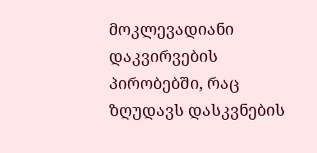მოკლევადიანი დაკვირვების პირობებში, რაც ზღუდავს დასკვნების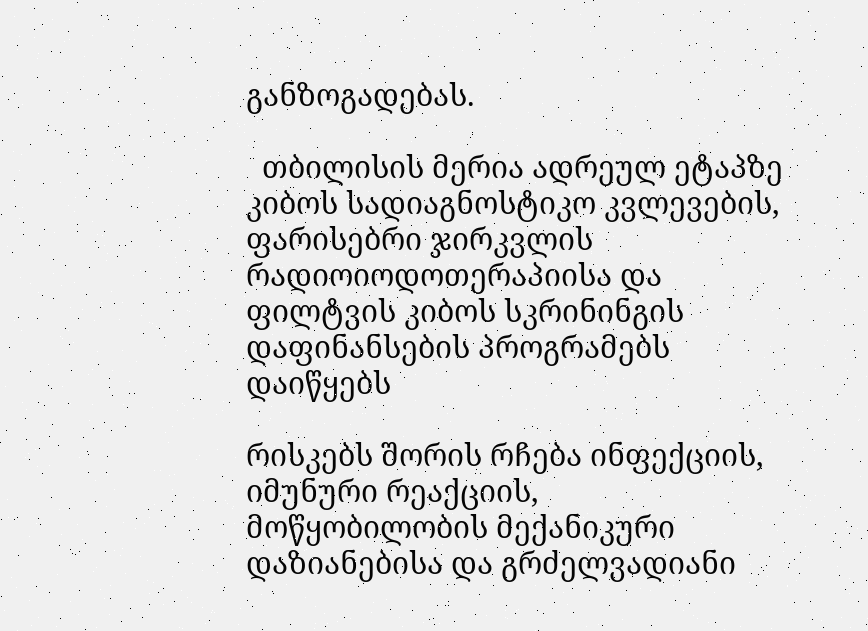განზოგადებას.

  თბილისის მერია ადრეულ ეტაპზე კიბოს სადიაგნოსტიკო კვლევების, ფარისებრი ჯირკვლის რადიოიოდოთერაპიისა და ფილტვის კიბოს სკრინინგის დაფინანსების პროგრამებს დაიწყებს

რისკებს შორის რჩება ინფექციის, იმუნური რეაქციის, მოწყობილობის მექანიკური დაზიანებისა და გრძელვადიანი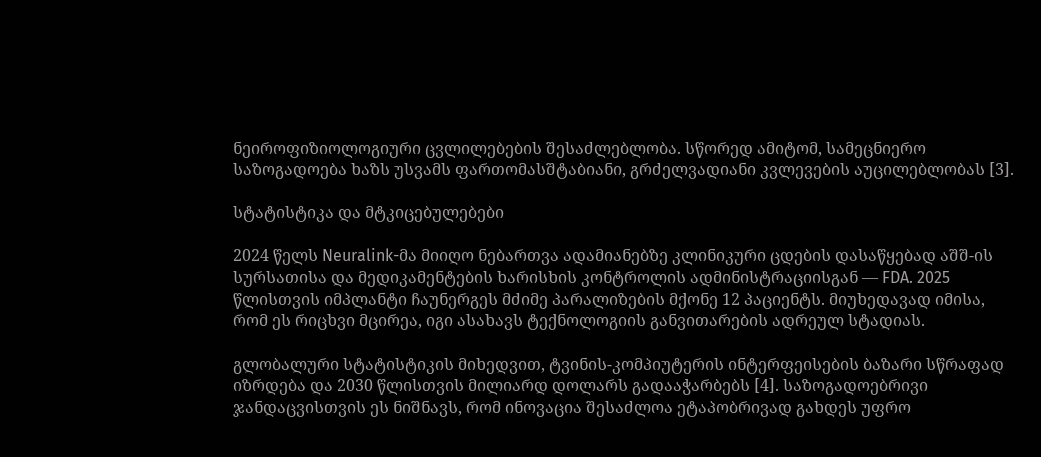ნეიროფიზიოლოგიური ცვლილებების შესაძლებლობა. სწორედ ამიტომ, სამეცნიერო საზოგადოება ხაზს უსვამს ფართომასშტაბიანი, გრძელვადიანი კვლევების აუცილებლობას [3].

სტატისტიკა და მტკიცებულებები

2024 წელს Neuralink-მა მიიღო ნებართვა ადამიანებზე კლინიკური ცდების დასაწყებად აშშ-ის სურსათისა და მედიკამენტების ხარისხის კონტროლის ადმინისტრაციისგან — FDA. 2025 წლისთვის იმპლანტი ჩაუნერგეს მძიმე პარალიზების მქონე 12 პაციენტს. მიუხედავად იმისა, რომ ეს რიცხვი მცირეა, იგი ასახავს ტექნოლოგიის განვითარების ადრეულ სტადიას.

გლობალური სტატისტიკის მიხედვით, ტვინის-კომპიუტერის ინტერფეისების ბაზარი სწრაფად იზრდება და 2030 წლისთვის მილიარდ დოლარს გადააჭარბებს [4]. საზოგადოებრივი ჯანდაცვისთვის ეს ნიშნავს, რომ ინოვაცია შესაძლოა ეტაპობრივად გახდეს უფრო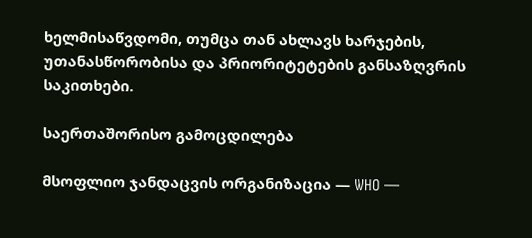ხელმისაწვდომი, თუმცა თან ახლავს ხარჯების, უთანასწორობისა და პრიორიტეტების განსაზღვრის საკითხები.

საერთაშორისო გამოცდილება

მსოფლიო ჯანდაცვის ორგანიზაცია — WHO —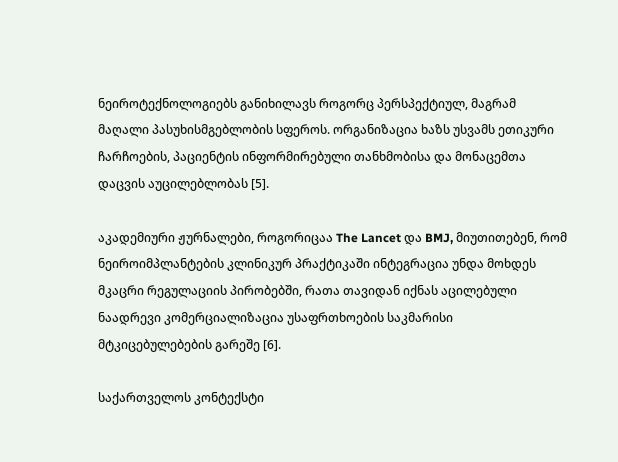ნეიროტექნოლოგიებს განიხილავს როგორც პერსპექტიულ, მაგრამ მაღალი პასუხისმგებლობის სფეროს. ორგანიზაცია ხაზს უსვამს ეთიკური ჩარჩოების, პაციენტის ინფორმირებული თანხმობისა და მონაცემთა დაცვის აუცილებლობას [5].

აკადემიური ჟურნალები, როგორიცაა The Lancet და BMJ, მიუთითებენ, რომ ნეიროიმპლანტების კლინიკურ პრაქტიკაში ინტეგრაცია უნდა მოხდეს მკაცრი რეგულაციის პირობებში, რათა თავიდან იქნას აცილებული ნაადრევი კომერციალიზაცია უსაფრთხოების საკმარისი მტკიცებულებების გარეშე [6].

საქართველოს კონტექსტი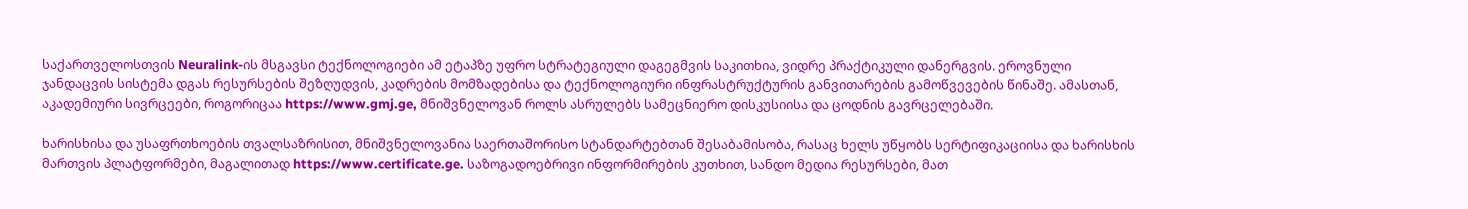საქართველოსთვის Neuralink-ის მსგავსი ტექნოლოგიები ამ ეტაპზე უფრო სტრატეგიული დაგეგმვის საკითხია, ვიდრე პრაქტიკული დანერგვის. ეროვნული ჯანდაცვის სისტემა დგას რესურსების შეზღუდვის, კადრების მომზადებისა და ტექნოლოგიური ინფრასტრუქტურის განვითარების გამოწვევების წინაშე. ამასთან, აკადემიური სივრცეები, როგორიცაა https://www.gmj.ge, მნიშვნელოვან როლს ასრულებს სამეცნიერო დისკუსიისა და ცოდნის გავრცელებაში.

ხარისხისა და უსაფრთხოების თვალსაზრისით, მნიშვნელოვანია საერთაშორისო სტანდარტებთან შესაბამისობა, რასაც ხელს უწყობს სერტიფიკაციისა და ხარისხის მართვის პლატფორმები, მაგალითად https://www.certificate.ge. საზოგადოებრივი ინფორმირების კუთხით, სანდო მედია რესურსები, მათ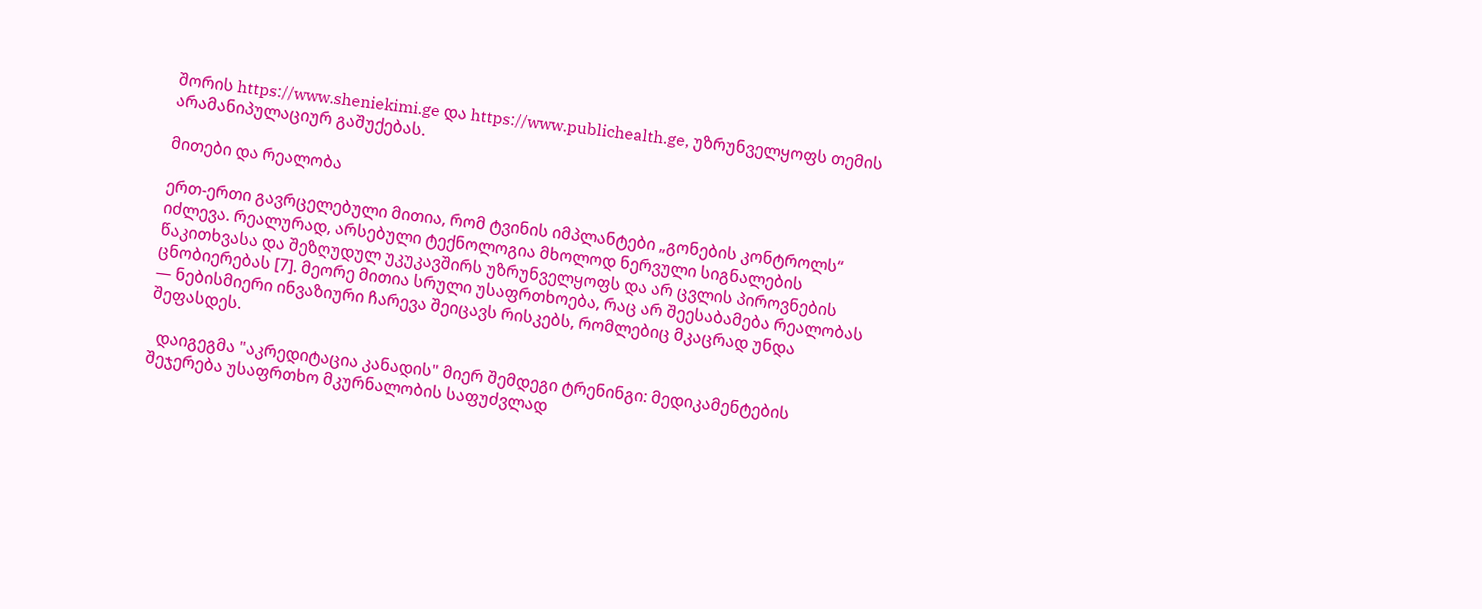შორის https://www.sheniekimi.ge და https://www.publichealth.ge, უზრუნველყოფს თემის არამანიპულაციურ გაშუქებას.

მითები და რეალობა

ერთ-ერთი გავრცელებული მითია, რომ ტვინის იმპლანტები „გონების კონტროლს“ იძლევა. რეალურად, არსებული ტექნოლოგია მხოლოდ ნერვული სიგნალების წაკითხვასა და შეზღუდულ უკუკავშირს უზრუნველყოფს და არ ცვლის პიროვნების ცნობიერებას [7]. მეორე მითია სრული უსაფრთხოება, რაც არ შეესაბამება რეალობას — ნებისმიერი ინვაზიური ჩარევა შეიცავს რისკებს, რომლებიც მკაცრად უნდა შეფასდეს.

  დაიგეგმა "აკრედიტაცია კანადის" მიერ შემდეგი ტრენინგი: მედიკამენტების შეჯერება უსაფრთხო მკურნალობის საფუძვლად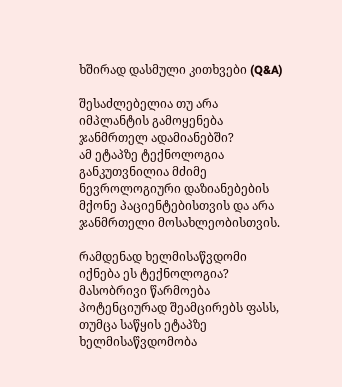ხშირად დასმული კითხვები (Q&A)

შესაძლებელია თუ არა იმპლანტის გამოყენება ჯანმრთელ ადამიანებში?
ამ ეტაპზე ტექნოლოგია განკუთვნილია მძიმე ნევროლოგიური დაზიანებების მქონე პაციენტებისთვის და არა ჯანმრთელი მოსახლეობისთვის.

რამდენად ხელმისაწვდომი იქნება ეს ტექნოლოგია?
მასობრივი წარმოება პოტენციურად შეამცირებს ფასს, თუმცა საწყის ეტაპზე ხელმისაწვდომობა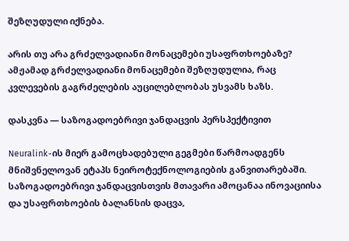შეზღუდული იქნება.

არის თუ არა გრძელვადიანი მონაცემები უსაფრთხოებაზე?
ამჟამად გრძელვადიანი მონაცემები შეზღუდულია, რაც კვლევების გაგრძელების აუცილებლობას უსვამს ხაზს.

დასკვნა — საზოგადოებრივი ჯანდაცვის პერსპექტივით

Neuralink-ის მიერ გამოცხადებული გეგმები წარმოადგენს მნიშვნელოვან ეტაპს ნეიროტექნოლოგიების განვითარებაში. საზოგადოებრივი ჯანდაცვისთვის მთავარი ამოცანაა ინოვაციისა და უსაფრთხოების ბალანსის დაცვა,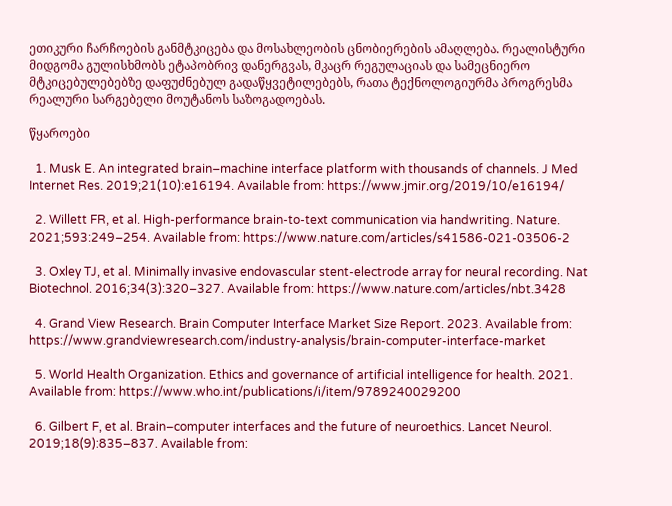ეთიკური ჩარჩოების განმტკიცება და მოსახლეობის ცნობიერების ამაღლება. რეალისტური მიდგომა გულისხმობს ეტაპობრივ დანერგვას, მკაცრ რეგულაციას და სამეცნიერო მტკიცებულებებზე დაფუძნებულ გადაწყვეტილებებს, რათა ტექნოლოგიურმა პროგრესმა რეალური სარგებელი მოუტანოს საზოგადოებას.

წყაროები

  1. Musk E. An integrated brain–machine interface platform with thousands of channels. J Med Internet Res. 2019;21(10):e16194. Available from: https://www.jmir.org/2019/10/e16194/

  2. Willett FR, et al. High-performance brain-to-text communication via handwriting. Nature. 2021;593:249–254. Available from: https://www.nature.com/articles/s41586-021-03506-2

  3. Oxley TJ, et al. Minimally invasive endovascular stent-electrode array for neural recording. Nat Biotechnol. 2016;34(3):320–327. Available from: https://www.nature.com/articles/nbt.3428

  4. Grand View Research. Brain Computer Interface Market Size Report. 2023. Available from: https://www.grandviewresearch.com/industry-analysis/brain-computer-interface-market

  5. World Health Organization. Ethics and governance of artificial intelligence for health. 2021. Available from: https://www.who.int/publications/i/item/9789240029200

  6. Gilbert F, et al. Brain–computer interfaces and the future of neuroethics. Lancet Neurol. 2019;18(9):835–837. Available from: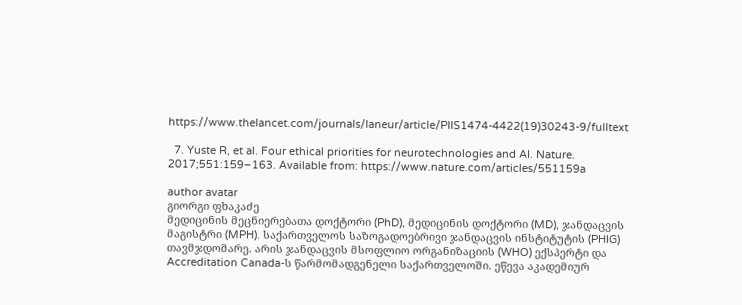https://www.thelancet.com/journals/laneur/article/PIIS1474-4422(19)30243-9/fulltext

  7. Yuste R, et al. Four ethical priorities for neurotechnologies and AI. Nature. 2017;551:159–163. Available from: https://www.nature.com/articles/551159a

author avatar
გიორგი ფხაკაძე
მედიცინის მეცნიერებათა დოქტორი (PhD), მედიცინის დოქტორი (MD), ჯანდაცვის მაგისტრი (MPH). საქართველოს საზოგადოებრივი ჯანდაცვის ინსტიტუტის (PHIG) თავმჯდომარე. არის ჯანდაცვის მსოფლიო ორგანიზაციის (WHO) ექსპერტი და Accreditation Canada-ს წარმომადგენელი საქართველოში. ეწევა აკადემიურ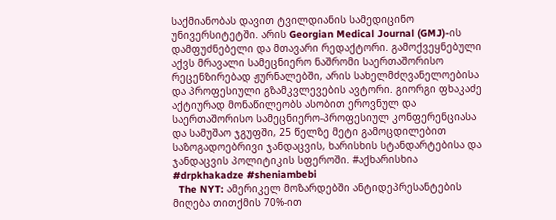საქმიანობას დავით ტვილდიანის სამედიცინო უნივერსიტეტში. არის Georgian Medical Journal (GMJ)-ის დამფუძნებელი და მთავარი რედაქტორი. გამოქვეყნებული აქვს მრავალი სამეცნიერო ნაშრომი საერთაშორისო რეცენზირებად ჟურნალებში, არის სახელმძღვანელოებისა და პროფესიული გზამკვლევების ავტორი. გიორგი ფხაკაძე აქტიურად მონაწილეობს ასობით ეროვნულ და საერთაშორისო სამეცნიერო-პროფესიულ კონფერენციასა და სამუშაო ჯგუფში, 25 წელზე მეტი გამოცდილებით საზოგადოებრივი ჯანდაცვის, ხარისხის სტანდარტებისა და ჯანდაცვის პოლიტიკის სფეროში. #აქხარისხია #drpkhakadze #sheniambebi
  The NYT: ამერიკელ მოზარდებში ანტიდეპრესანტების მიღება თითქმის 70%-ით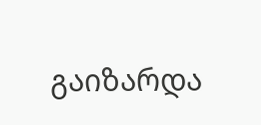გაიზარდა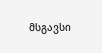მსგავსი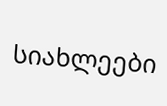სიახლეები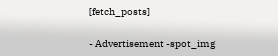[fetch_posts]

- Advertisement -spot_img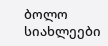ბოლო სიახლეები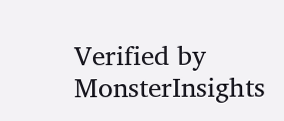Verified by MonsterInsights